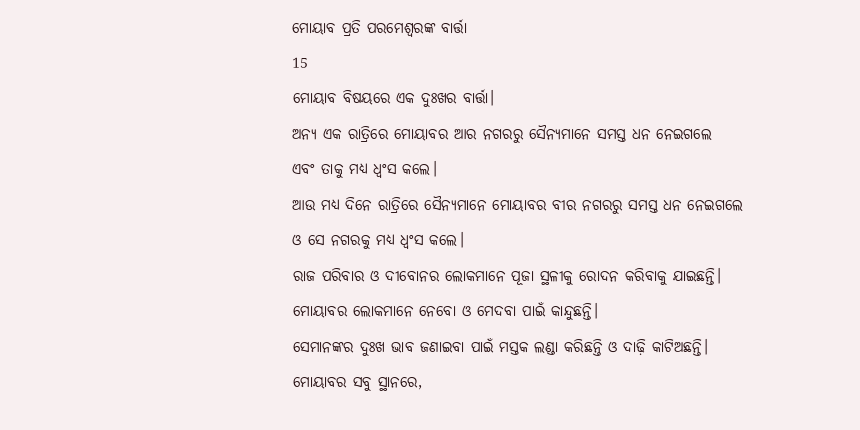ମୋୟାବ ପ୍ରତି ପରମେଶ୍ୱରଙ୍କ ବାର୍ତ୍ତା
15
ମୋୟାବ ବିଷୟରେ ଏକ ଦୁଃଖର ବାର୍ତ୍ତା।
ଅନ୍ୟ ଏକ ରାତ୍ରିରେ ମୋୟାବର ଆର ନଗରରୁ ସୈନ୍ୟମାନେ ସମସ୍ତ ଧନ ନେଇଗଲେ
ଏବଂ ତାକୁ ମଧ୍ୟ ଧ୍ୱଂସ କଲେ।
ଆଉ ମଧ୍ୟ ଦିନେ ରାତ୍ରିରେ ସୈନ୍ୟମାନେ ମୋୟାବର ବୀର ନଗରରୁ ସମସ୍ତ ଧନ ନେଇଗଲେ
ଓ ସେ ନଗରକୁ ମଧ୍ୟ ଧ୍ୱଂସ କଲେ।
ରାଜ ପରିବାର ଓ ଦୀବୋନର ଲୋକମାନେ ପୂଜା ସ୍ଥଳୀକୁ ରୋଦନ କରିବାକୁ ଯାଇଛନ୍ତି।
ମୋୟାବର ଲୋକମାନେ ନେବୋ ଓ ମେଦବା ପାଇଁ କାନ୍ଦୁଛନ୍ତି।
ସେମାନଙ୍କର ଦୁଃଖ ଭାବ ଜଣାଇବା ପାଇଁ ମସ୍ତକ ଲଣ୍ଡା କରିଛନ୍ତି ଓ ଦାଢ଼ି କାଟିଅଛନ୍ତି।
ମୋୟାବର ସବୁ ସ୍ଥାନରେ,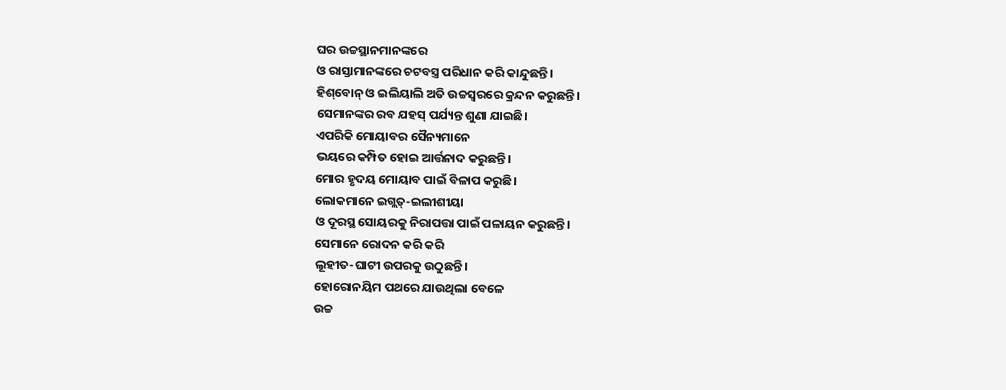ଘର ଉଚ୍ଚସ୍ଥାନମାନଙ୍କରେ
ଓ ରାସ୍ତାମାନଙ୍କରେ ଚଟବସ୍ତ୍ର ପରିଧାନ କରି କାନ୍ଦୁଛନ୍ତି।
ହି‌ଶ୍‌ବୋନ୍ ଓ ଇଲିୟାଲି ଅତି ଉଚ୍ଚସ୍ୱରରେ କ୍ରନ୍ଦନ କରୁଛନ୍ତି।
ସେମାନଙ୍କର ରବ ଯହସ୍ ପର୍ଯ୍ୟନ୍ତ ଶୁଣା ଯାଇଛି।
ଏପରିକି ମୋୟାବର ସୈନ୍ୟମାନେ
ଭୟରେ କମ୍ପିତ ହୋଇ ଆର୍ତ୍ତନାଦ କରୁଛନ୍ତି।
ମୋର ହୃଦୟ ମୋୟାବ ପାଇଁ ବିଳାପ କରୁଛି।
ଲୋକମାନେ ଇଗ୍ଲତ୍-ଇଲୀଶୀୟା
ଓ ଦୂରସ୍ଥ ସୋୟରକୁ ନିରାପତ୍ତା ପାଇଁ ପଳାୟନ କରୁଛନ୍ତି।
ସେମାନେ ରୋଦନ କରି କରି
ଲୂହୀତ-ଘାଟୀ ଉପରକୁ ଉଠୁଛନ୍ତି।
ହୋରୋନୟିମ ପଥରେ ଯାଉଥିଲା ବେଳେ
ଉଚ୍ଚ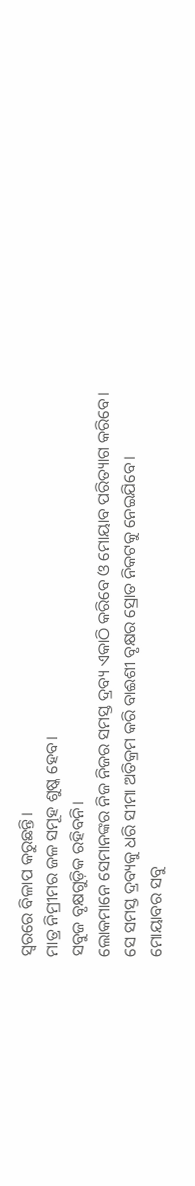ସ୍ୱରରେ ବିଳାପ କରୁଛନ୍ତି।
ମାତ୍ର ନିମ୍ରୀମର ଜଳ ସମୂହ ଶୁଷ୍କ ହେବ।
ସବୁଜ ବୃକ୍ଷଗୁଡ଼ିକ ରହିବନି।
ଲୋକମାନେ ସେମାନଙ୍କର ନିଜ ନିଜର ସମସ୍ତ ଦ୍ରବ୍ୟ ଏକାଠି କରିବେ ଓ ମୋୟାବ ପରିତ୍ୟାଗ କରିବେ।
ସେ ସମସ୍ତ ଦ୍ରବ୍ୟକୁ ଧରି ସୀମା ଅତିକ୍ରମ କରି ବାଈଶୀ ବୃକ୍ଷର ସ୍ରୋତ ନିକଟକୁ ନେଇଯିବେ।
ମୋୟାବର ସବୁ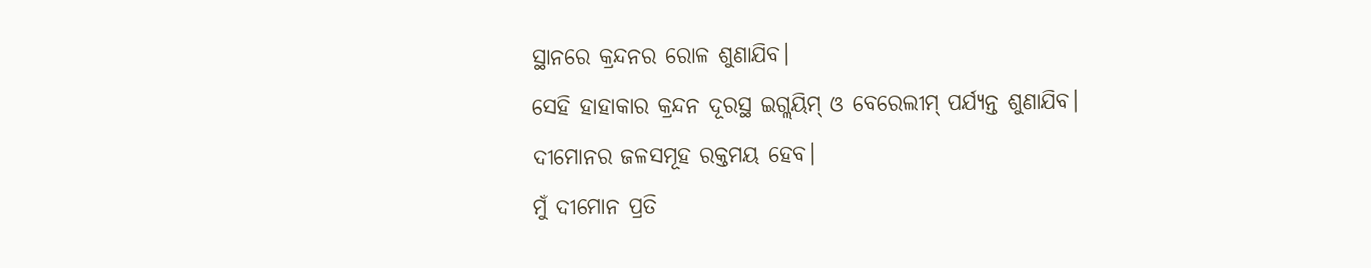ସ୍ଥାନରେ କ୍ରନ୍ଦନର ରୋଳ ଶୁଣାଯିବ।
ସେହି ହାହାକାର କ୍ରନ୍ଦନ ଦୂରସ୍ଥ ଇଗ୍ଲୟିମ୍ ଓ ବେରେଲୀମ୍ ପର୍ଯ୍ୟନ୍ତ ଶୁଣାଯିବ।
ଦୀମୋନର ଜଳସମୂହ ରକ୍ତମୟ ହେବ।
ମୁଁ ଦୀମୋନ ପ୍ରତି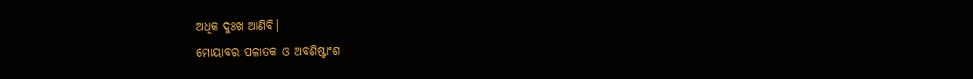ଅଧିକ ଦୁଃଖ ଆଣିବି।
ମୋୟାବର ପଳାତକ ଓ ଅବଶିଷ୍ଟାଂଶ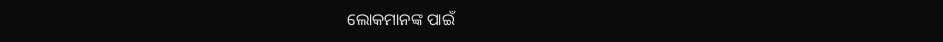ଲୋକମାନଙ୍କ ପାଇଁ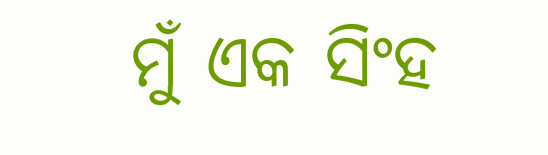ମୁଁ ଏକ ସିଂହ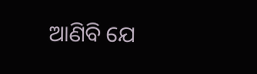ଆଣିବି ଯେ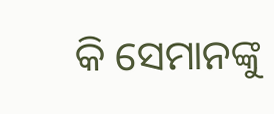କି ସେମାନଙ୍କୁ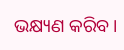ଭକ୍ଷ୍ୟଣ କରିବ।